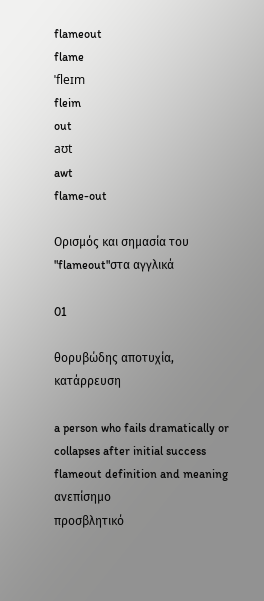flameout
flame
ˈfleɪm
fleim
out
aʊt
awt
flame-out

Ορισμός και σημασία του "flameout"στα αγγλικά

01

θορυβώδης αποτυχία, κατάρρευση

a person who fails dramatically or collapses after initial success
flameout definition and meaning
ανεπίσημο
προσβλητικό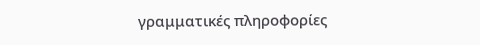γραμματικές πληροφορίες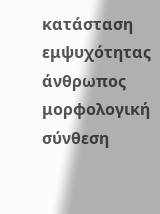κατάσταση εμψυχότητας
άνθρωπος
μορφολογική σύνθεση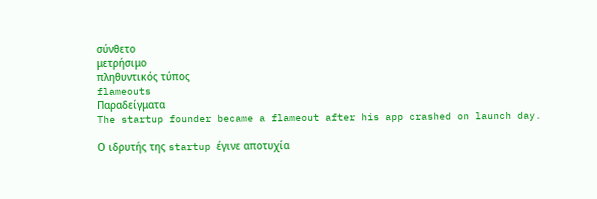σύνθετο
μετρήσιμο
πληθυντικός τύπος
flameouts
Παραδείγματα
The startup founder became a flameout after his app crashed on launch day.

Ο ιδρυτής της startup έγινε αποτυχία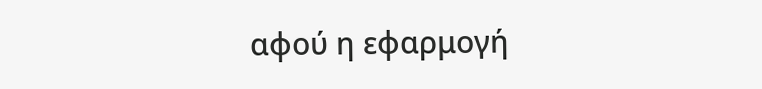αφού η εφαρμογή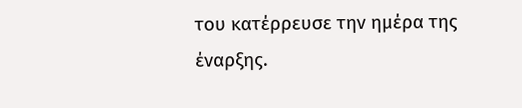του κατέρρευσε την ημέρα της έναρξης.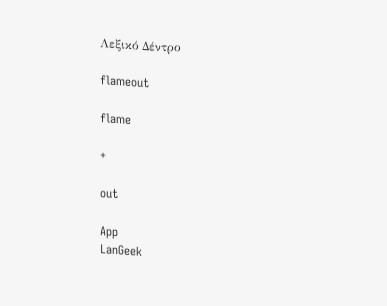Λεξικό Δέντρο

flameout

flame

+

out

App
LanGeek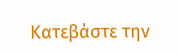Κατεβάστε την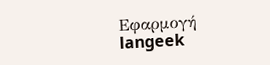Εφαρμογή
langeek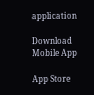application

Download Mobile App

App Store